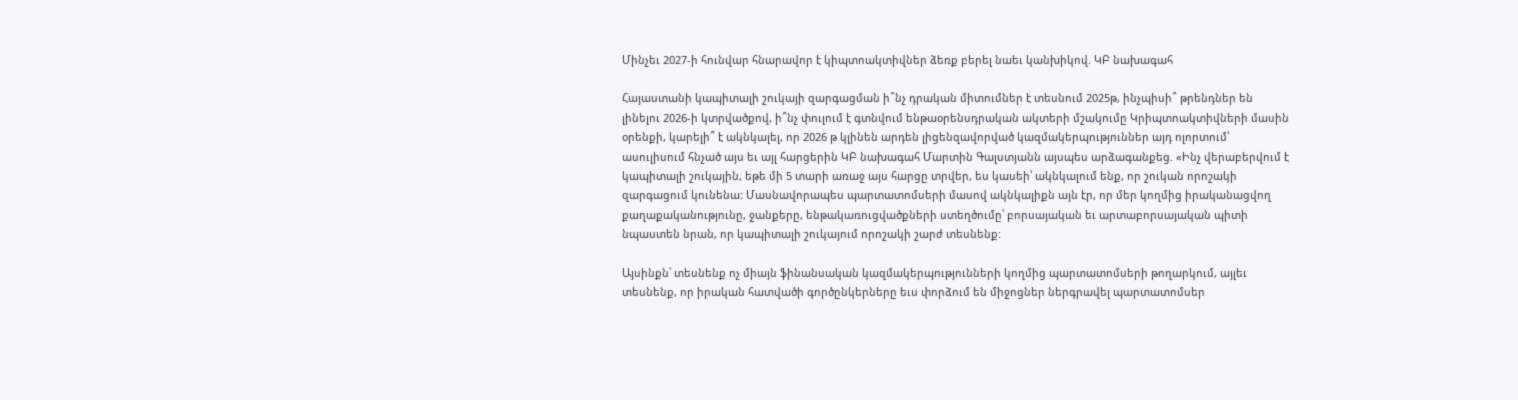Մինչեւ 2027-ի հունվար հնարավոր է կիպտոակտիվներ ձեռք բերել նաեւ կանխիկով. ԿԲ նախագահ

Հայաստանի կապիտալի շուկայի զարգացման ի՞նչ դրական միտումներ է տեսնում 2025թ, ինչպիսի՞ թրենդներ են լինելու 2026-ի կտրվածքով, ի՞նչ փուլում է գտնվում ենթաօրենսդրական ակտերի մշակումը Կրիպտոակտիվների մասին օրենքի, կարելի՞ է ակնկալել, որ 2026 թ կլինեն արդեն լիցենզավորված կազմակերպություններ այդ ոլորտում՝ ասուլիսում հնչած այս եւ այլ հարցերին ԿԲ նախագահ Մարտին Գալստյանն այսպես արձագանքեց. «Ինչ վերաբերվում է կապիտալի շուկային, եթե մի 5 տարի առաջ այս հարցը տրվեր, ես կասեի՝ ակնկալում ենք, որ շուկան որոշակի զարգացում կունենա: Մասնավորապես պարտատոմսերի մասով ակնկալիքն այն էր, որ մեր կողմից իրականացվող քաղաքականությունը, ջանքերը, ենթակառուցվածքների ստեղծումը՝ բորսայական եւ արտաբորսայական պիտի նպաստեն նրան, որ կապիտալի շուկայում որոշակի շարժ տեսնենք:

Այսինքն՝ տեսնենք ոչ միայն ֆինանսական կազմակերպությունների կողմից պարտատոմսերի թողարկում, այլեւ տեսնենք, որ իրական հատվածի գործընկերները եւս փորձում են միջոցներ ներգրավել պարտատոմսեր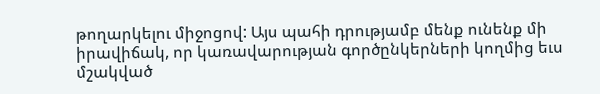թողարկելու միջոցով: Այս պահի դրությամբ մենք ունենք մի իրավիճակ, որ կառավարության գործընկերների կողմից եւս մշակված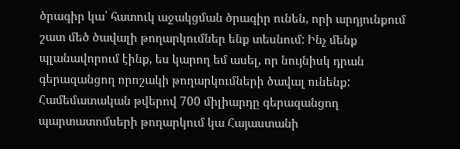ծրագիր կա՝ հատուկ աջակցման ծրագիր ունեն, որի արդյունքում շատ մեծ ծավալի թողարկումներ ենք տեսնում: Ինչ մենք պլանավորում էինք, ես կարող եմ ասել, որ նույնիսկ դրան գերազանցող որոշակի թողարկումների ծավալ ունենք: Համեմատական թվերով 700 միլիարդը գերազանցող պարտատոմսերի թողարկում կա Հայաստանի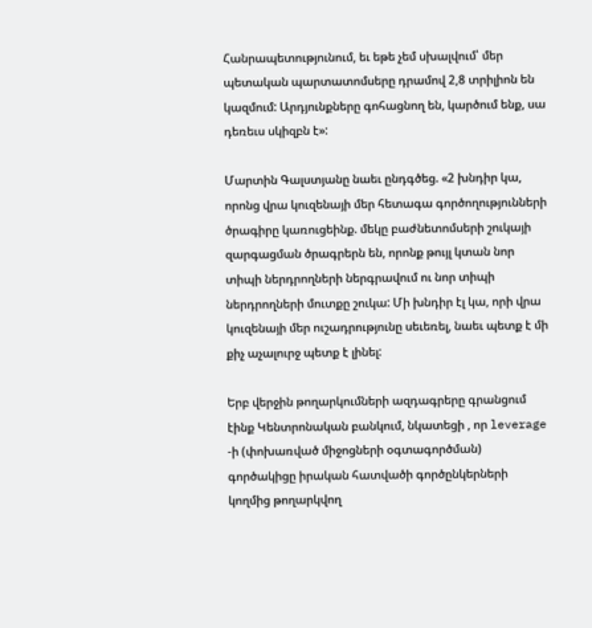Հանրապետությունում, եւ եթե չեմ սխալվում՝ մեր պետական պարտատոմսերը դրամով 2,8 տրիլիոն են կազմում: Արդյունքները գոհացնող են, կարծում ենք, սա դեռեւս սկիզբն է»:

Մարտին Գալստյանը նաեւ ընդգծեց. «2 խնդիր կա, որոնց վրա կուզենայի մեր հետագա գործողությունների ծրագիրը կառուցեինք. մեկը բաժնետոմսերի շուկայի զարգացման ծրագրերն են, որոնք թույլ կտան նոր տիպի ներդրողների ներգրավում ու նոր տիպի ներդրողների մուտքը շուկա: Մի խնդիր էլ կա, որի վրա կուզենայի մեր ուշադրությունը սեւեռել, նաեւ պետք է մի քիչ աչալուրջ պետք է լինել:

Երբ վերջին թողարկումների ազդագրերը գրանցում էինք Կենտրոնական բանկում, նկատեցի , որ leverage -ի (փոխառված միջոցների օգտագործման) գործակիցը իրական հատվածի գործընկերների կողմից թողարկվող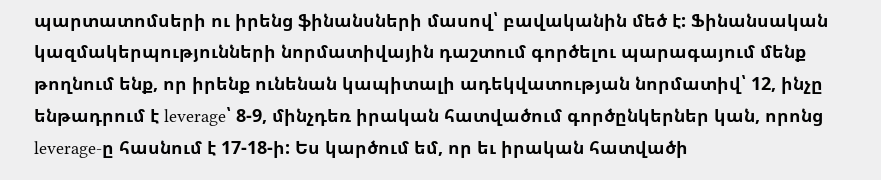պարտատոմսերի ու իրենց ֆինանսների մասով՝ բավականին մեծ է: Ֆինանսական կազմակերպությունների նորմատիվային դաշտում գործելու պարագայում մենք թողնում ենք, որ իրենք ունենան կապիտալի ադեկվատության նորմատիվ՝ 12, ինչը ենթադրում է leverage՝ 8-9, մինչդեռ իրական հատվածում գործընկերներ կան, որոնց leverage-ը հասնում է 17-18-ի: Ես կարծում եմ, որ եւ իրական հատվածի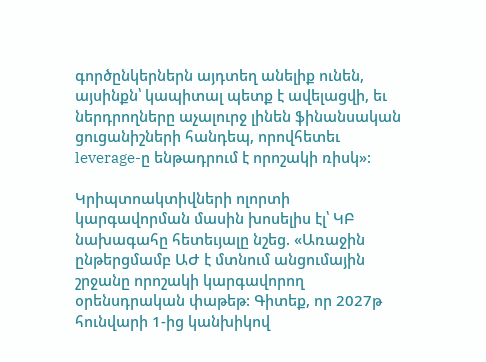գործընկերներն այդտեղ անելիք ունեն, այսինքն՝ կապիտալ պետք է ավելացվի, եւ ներդրողները աչալուրջ լինեն ֆինանսական ցուցանիշների հանդեպ, որովհետեւ leverage-ը ենթադրում է որոշակի ռիսկ»:

Կրիպտոակտիվների ոլորտի կարգավորման մասին խոսելիս էլ՝ ԿԲ նախագահը հետեւյալը նշեց. «Առաջին ընթերցմամբ ԱԺ է մտնում անցումային շրջանը որոշակի կարգավորող օրենսդրական փաթեթ: Գիտեք, որ 2027թ հունվարի 1-ից կանխիկով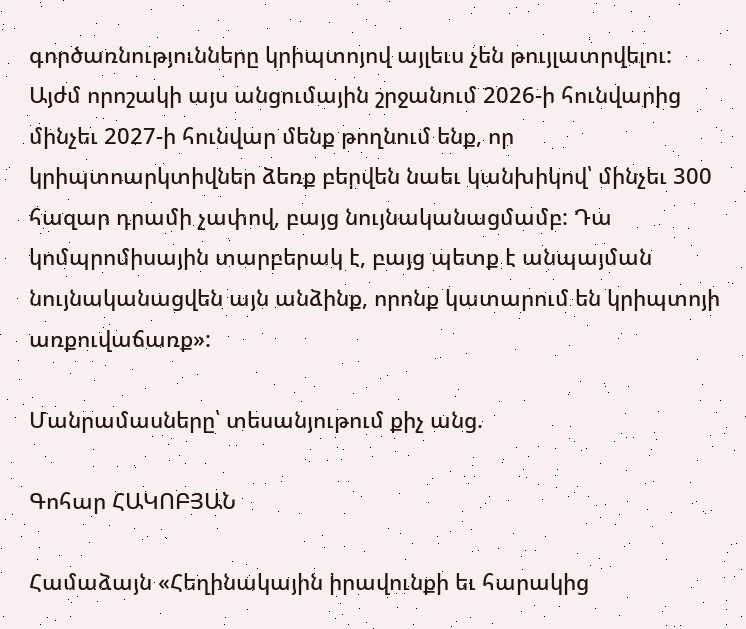գործառնությունները կրիպտոյով այլեւս չեն թույլատրվելու: Այժմ որոշակի այս անցումային շրջանում 2026-ի հունվարից մինչեւ 2027-ի հունվար մենք թողնում ենք, որ կրիպտոարկտիվներ ձեռք բերվեն նաեւ կանխիկով՝ մինչեւ 300 հազար դրամի չափով, բայց նույնականացմամբ: Դա կոմպրոմիսային տարբերակ է, բայց պետք է անպայման նույնականացվեն այն անձինք, որոնք կատարում են կրիպտոյի առքուվաճառք»:

Մանրամասները՝ տեսանյութում քիչ անց.

Գոհար ՀԱԿՈԲՅԱՆ

Համաձայն «Հեղինակային իրավունքի եւ հարակից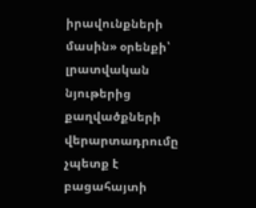իրավունքների մասին» օրենքի՝ լրատվական նյութերից քաղվածքների վերարտադրումը չպետք է բացահայտի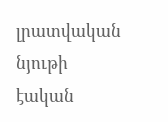լրատվական նյութի էական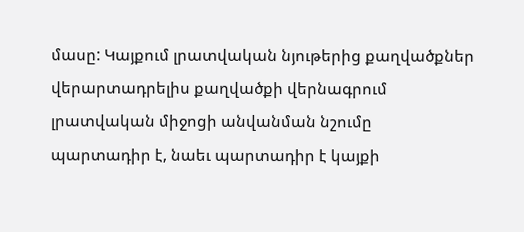մասը: Կայքում լրատվական նյութերից քաղվածքներ վերարտադրելիս քաղվածքի վերնագրում լրատվական միջոցի անվանման նշումը պարտադիր է, նաեւ պարտադիր է կայքի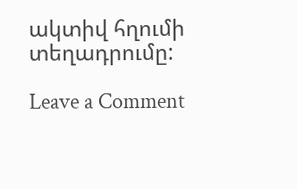ակտիվ հղումի տեղադրումը:

Leave a Comment